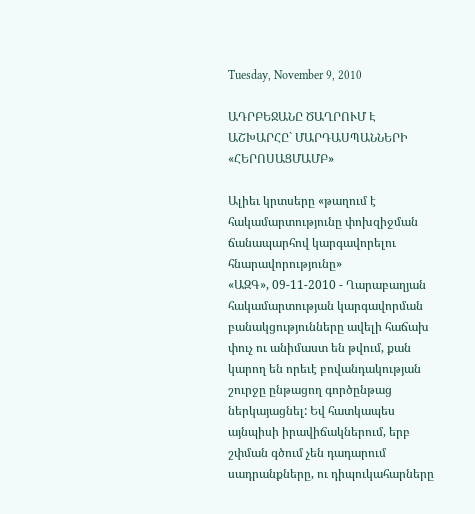Tuesday, November 9, 2010

ԱԴՐԲԵՋԱՆԸ ԾԱՂՐՈՒՄ Է ԱՇԽԱՐՀԸ` ՄԱՐԴԱՍՊԱՆՆԵՐԻ «ՀԵՐՈՍԱՑՄԱՄԲ»

Ալիեւ կրտսերը «թաղում է հակամարտությունը փոխզիջման ճանապարհով կարգավորելու հնարավորությունը»
«ԱԶԳ», 09-11-2010 - Ղարաբաղյան հակամարտության կարգավորման բանակցությունները ավելի հաճախ փուչ ու անիմաստ են թվում, քան կարող են որեւէ բովանդակության շուրջը ընթացող գործընթաց ներկայացնել: Եվ հատկապես այնպիսի իրավիճակներում, երբ շփման գծում չեն դադարում սադրանքները, ու դիպուկահարները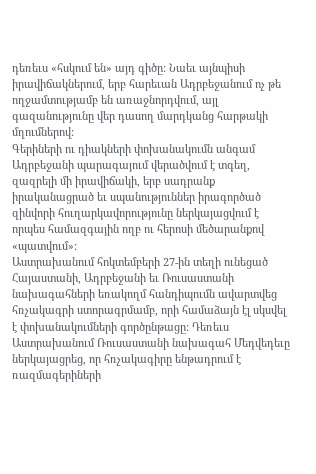դեռեւս «հսկում են» այդ գիծը: Նաեւ այնպիսի իրավիճակներում, երբ հարեւան Ադրբեջանում ոչ թե ողջամտությամբ են առաջնորդվում, այլ գազանությունը վեր դասող մարդկանց հարթակի մղումներով:
Գերիների ու դիակների փոխանակումն անգամ Ադրբեջանի պարագայում վերածվում է տգեղ, զազրելի մի իրավիճակի, երբ սադրանք իրականացրած եւ սպանություններ իրագործած զինվորի հուղարկավորությունը ներկայացվում է որպես համազգային ողբ ու հերոսի մեծարանքով «պատվում»:
Աստրախանում հոկտեմբերի 27-ին տեղի ունեցած Հայաստանի, Ադրբեջանի եւ Ռուսաստանի նախագահների եռակողմ հանդիպումն ավարտվեց հռչակագրի ստորագրմամբ, որի համաձայն էլ սկսվել է փոխանակումների գործընթացը: Դեռեւս Աստրախանում Ռուսաստանի նախագահ Մեդվեդեւը ներկայացրեց, որ հռչակագիրը ենթադրում է ռազմագերիների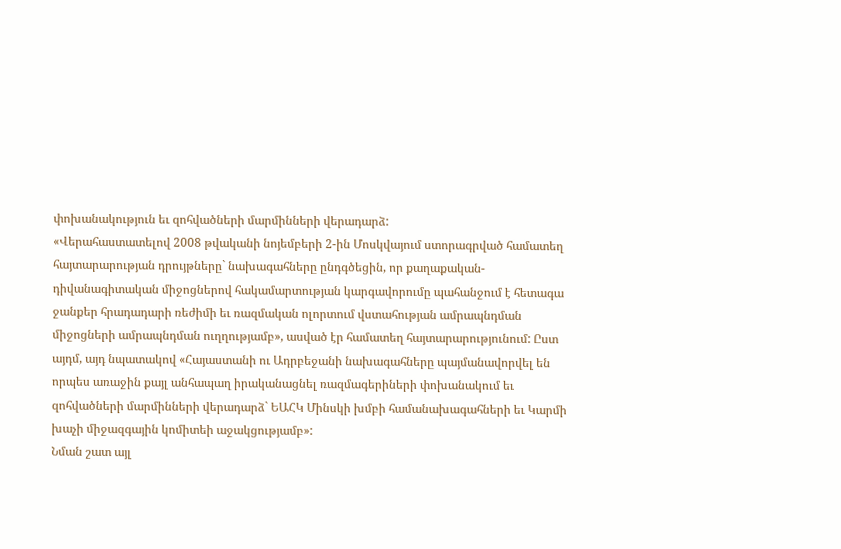փոխանակություն եւ զոհվածների մարմինների վերադարձ:
«Վերահաստատելով 2008 թվականի նոյեմբերի 2-ին Մոսկվայում ստորագրված համատեղ հայտարարության դրույթները` նախագահները ընդգծեցին, որ քաղաքական-դիվանագիտական միջոցներով հակամարտության կարգավորումը պահանջում է հետագա ջանքեր հրադադարի ռեժիմի եւ ռազմական ոլորտում վստահության ամրապնդման միջոցների ամրապնդման ուղղությամբ», ասված էր համատեղ հայտարարությունում: Ըստ այդմ, այդ նպատակով «Հայաստանի ու Ադրբեջանի նախագահները պայմանավորվել են որպես առաջին քայլ անհապաղ իրականացնել ռազմագերիների փոխանակում եւ զոհվածների մարմինների վերադարձ` ԵԱՀԿ Մինսկի խմբի համանախագահների եւ Կարմի խաչի միջազգային կոմիտեի աջակցությամբ»:
Նման շատ այլ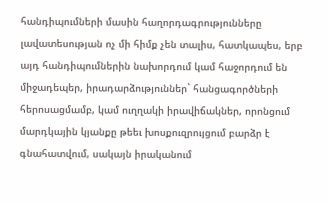հանդիպումների մասին հաղորդագրությունները լավատեսության ոչ մի հիմք չեն տալիս, հատկապես, երբ այդ հանդիպումներին նախորդում կամ հաջորդում են միջադեպեր, իրադարձություններ` հանցագործների հերոսացմամբ, կամ ուղղակի իրավիճակներ, որոնցում մարդկային կյանքը թեեւ խոսքուզրույցում բարձր է գնահատվում, սակայն իրականում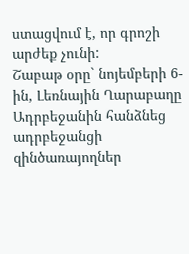ստացվում է, որ գրոշի արժեք չունի:
Շաբաթ օրը` նոյեմբերի 6-ին, Լեռնային Ղարաբաղը Ադրբեջանին հանձնեց ադրբեջանցի զինծառայողներ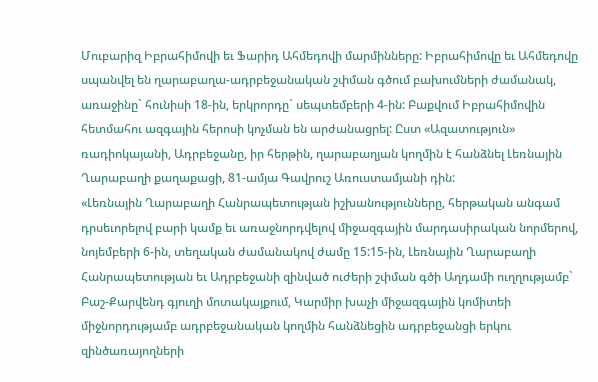Մուբարիզ Իբրահիմովի եւ Ֆարիդ Ահմեդովի մարմինները: Իբրահիմովը եւ Ահմեդովը սպանվել են ղարաբաղա-ադրբեջանական շփման գծում բախումների ժամանակ, առաջինը` հունիսի 18-ին, երկրորդը` սեպտեմբերի 4-ին: Բաքվում Իբրահիմովին հետմահու ազգային հերոսի կոչման են արժանացրել: Ըստ «Ազատություն» ռադիոկայանի, Ադրբեջանը, իր հերթին, ղարաբաղյան կողմին է հանձնել Լեռնային Ղարաբաղի քաղաքացի, 81-ամյա Գավրուշ Առուստամյանի դին:
«Լեռնային Ղարաբաղի Հանրապետության իշխանությունները, հերթական անգամ դրսեւորելով բարի կամք եւ առաջնորդվելով միջազգային մարդասիրական նորմերով, նոյեմբերի 6-ին, տեղական ժամանակով ժամը 15:15-ին, Լեռնային Ղարաբաղի Հանրապետության եւ Ադրբեջանի զինված ուժերի շփման գծի Աղդամի ուղղությամբ` Բաշ-Քարվենդ գյուղի մոտակայքում, Կարմիր խաչի միջազգային կոմիտեի միջնորդությամբ ադրբեջանական կողմին հանձնեցին ադրբեջանցի երկու զինծառայողների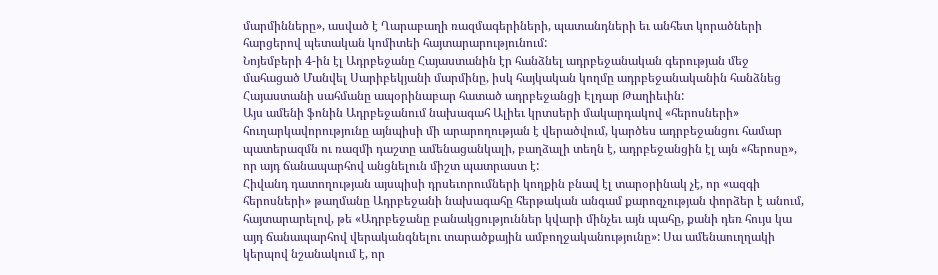մարմինները», ասված է Ղարաբաղի ռազմագերիների, պատանդների եւ անհետ կորածների հարցերով պետական կոմիտեի հայտարարությունում:
Նոյեմբերի 4-ին էլ Ադրբեջանը Հայաստանին էր հանձնել ադրբեջանական գերության մեջ մահացած Մանվել Սարիբեկյանի մարմինը, իսկ հայկական կողմը ադրբեջանականին հանձնեց Հայաստանի սահմանը ապօրինաբար հատած ադրբեջանցի Էլդար Թաղիեւին:
Այս ամենի ֆոնին Ադրբեջանում նախագահ Ալիեւ կրտսերի մակարդակով «հերոսների» հուղարկավորությունը այնպիսի մի արարողության է վերածվում, կարծես ադրբեջանցու համար պատերազմն ու ռազմի դաշտը ամենացանկալի, բաղձալի տեղն է, ադրբեջանցին էլ այն «հերոսը», որ այդ ճանապարհով անցնելուն միշտ պատրաստ է:
Հիվանդ դատողության այսպիսի դրսեւորումների կողքին բնավ էլ տարօրինակ չէ, որ «ազգի հերոսների» թաղմանը Ադրբեջանի նախագահը հերթական անգամ քարոզչության փորձեր է անում, հայտարարելով, թե «Ադրբեջանը բանակցություններ կվարի մինչեւ այն պահը, քանի դեռ հույս կա այդ ճանապարհով վերականգնելու տարածքային ամբողջականությունը»: Սա ամենաուղղակի կերպով նշանակում է, որ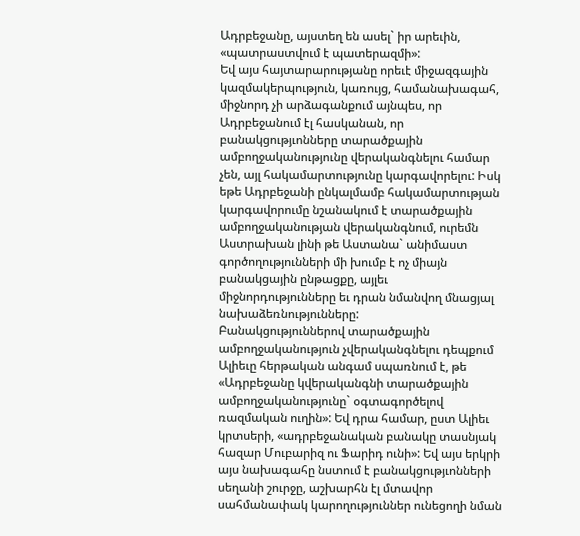Ադրբեջանը, այստեղ են ասել` իր արեւին, «պատրաստվում է պատերազմի»:
Եվ այս հայտարարությանը որեւէ միջազգային կազմակերպություն, կառույց, համանախագահ, միջնորդ չի արձագանքում այնպես, որ Ադրբեջանում էլ հասկանան, որ բանակցությւոնները տարածքային ամբողջականությունը վերականգնելու համար չեն, այլ հակամարտությունը կարգավորելու: Իսկ եթե Ադրբեջանի ընկալմամբ հակամարտության կարգավորումը նշանակում է տարածքային ամբողջականության վերականգնում, ուրեմն Աստրախան լինի թե Աստանա` անիմաստ գործողությունների մի խումբ է ոչ միայն բանակցային ընթացքը, այլեւ միջնորդությունները եւ դրան նմանվող մնացյալ նախաձեռնությունները:
Բանակցություններով տարածքային ամբողջականություն չվերականգնելու դեպքում Ալիեւը հերթական անգամ սպառնում է, թե «Ադրբեջանը կվերականգնի տարածքային ամբողջականությունը` օգտագործելով ռազմական ուղին»: Եվ դրա համար, ըստ Ալիեւ կրտսերի, «ադրբեջանական բանակը տասնյակ հազար Մուբարիզ ու Ֆարիդ ունի»: Եվ այս երկրի այս նախագահը նստում է բանակցությւոնների սեղանի շուրջը, աշխարհն էլ մտավոր սահմանափակ կարողություններ ունեցողի նման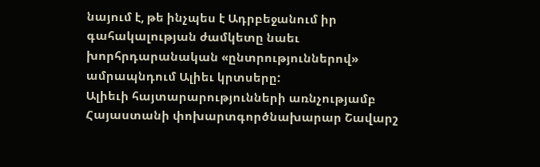նայում է, թե ինչպես է Ադրբեջանում իր գահակալության ժամկետը նաեւ խորհրդարանական «ընտրություններով» ամրապնդում Ալիեւ կրտսերը:
Ալիեւի հայտարարությունների առնչությամբ Հայաստանի փոխարտգործնախարար Շավարշ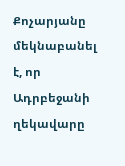Քոչարյանը մեկնաբանել է, որ Ադրբեջանի ղեկավարը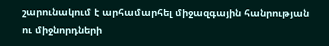շարունակում է արհամարհել միջազգային հանրության ու միջնորդների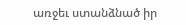առջեւ ստանձնած իր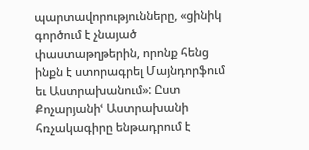պարտավորությունները, «ցինիկ գործում է չնայած փաստաթղթերին, որոնք հենց ինքն է ստորագրել Մայնդորֆում եւ Աստրախանում»: Ըստ Քոչարյանիՙ Աստրախանի հռչակագիրը ենթադրում է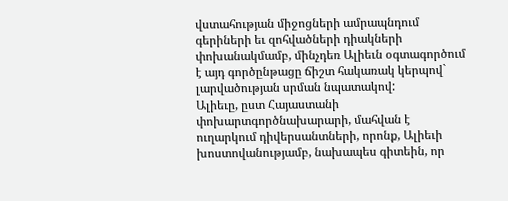վստահության միջոցների ամրապնդում գերիների եւ զոհվածների դիակների փոխանակմամբ, մինչդեռ Ալիեւն օգտագործում է այդ գործընթացը ճիշտ հակառակ կերպով` լարվածության սրման նպատակով:
Ալիեւը, ըստ Հայաստանի փոխարտգործնախարարի, մահվան է ուղարկում դիվերսանտների, որոնք, Ալիեւի խոստովանությամբ, նախապես գիտեին, որ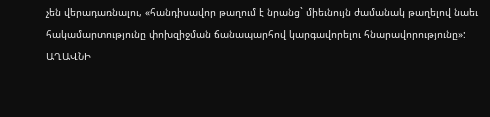չեն վերադառնալու, «հանդիսավոր թաղում է նրանց` միեւնույն ժամանակ թաղելով նաեւ հակամարտությունը փոխզիջման ճանապարհով կարգավորելու հնարավորությունը»:
ԱՂԱՎՆԻ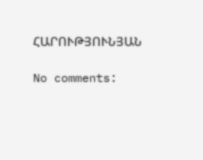ՀԱՐՈՒԹՅՈՒՆՅԱՆ

No comments: